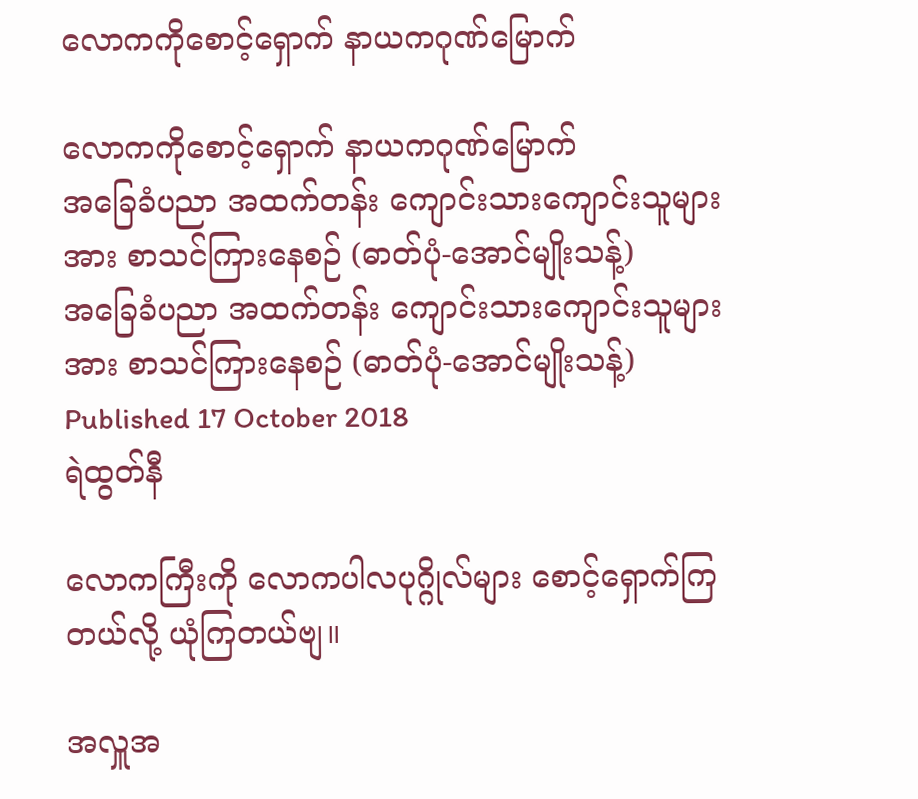လောကကိုစောင့်ရှောက် နာယကဂုဏ်မြောက်

လောကကိုစောင့်ရှောက် နာယကဂုဏ်မြောက်
အခြေခံပညာ အထက်တန်း ကျောင်းသားကျောင်းသူများအား စာသင်ကြားနေစဉ် (ဓာတ်ပုံ-အောင်မျိုးသန့်)
အခြေခံပညာ အထက်တန်း ကျောင်းသားကျောင်းသူများအား စာသင်ကြားနေစဉ် (ဓာတ်ပုံ-အောင်မျိုးသန့်)
Published 17 October 2018
ရဲထွတ်နီ

လောကကြီးကို လောကပါလပုဂ္ဂိုလ်များ စောင့်ရှောက်ကြတယ်လို့ ယုံကြတယ်ဗျ။

အလှူအ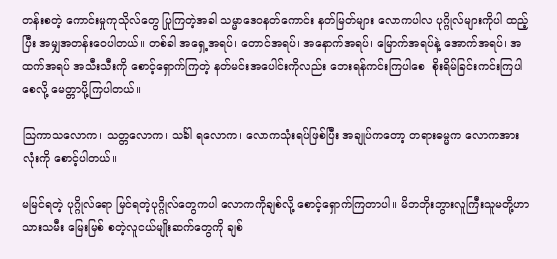တန်းစတဲ့ ကောင်းမှုကုသိုလ်တွေ ပြုကြတဲ့အခါ သမ္မာဒေဝနတ်ကောင်း နတ်မြတ်များ လောကပါလ ပုဂ္ဂိုလ်များကိုပါ ထည့်ပြီး အမျှအတန်းဝေပါတယ်။ တစ်ခါ အရှေ့အရပ်၊ တောင်အရပ်၊ အနောက်အရပ်၊ မြောက်အရပ်နဲ့ အောက်အရပ်၊ အထက်အရပ် အသီးသီးကို စောင့်ရှောက်ကြတဲ့ နတ်မင်းအပေါင်းကိုလည်း ဘေးရန်ကင်းကြပါစေ  စိုးရိမ်ခြင်းကင်းကြပါစေလို့ မေတ္တာပို့ကြပါတယ်။

သြကာသလောက၊ သတ္တလောက၊ သင်္ခါ ရလောက၊ လောကသုံးရပ်ဖြစ်ပြီး အချုပ်ကတော့ တရားဓမ္မက လောကအားလုံးကို စောင့်ပါတယ်။

မမြင်ရတဲ့ ပုဂ္ဂိုလ်ရော မြင်ရတဲ့ပုဂ္ဂိုလ်တွေကပါ လောကကိုချစ်လို့ စောင့်ရှောက်ကြတာပါ။ မိဘဘိုးဘွားလူကြီးသူမတို့ဟာ သားသမီး မြေးမြစ် စတဲ့လူငယ်မျိုးဆက်တွေကို ချစ်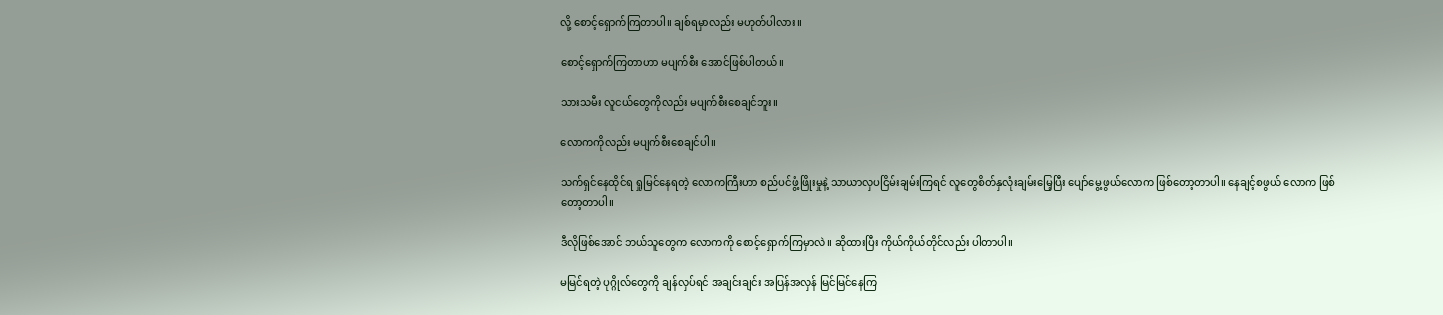လို့ စောင့်ရှောက်ကြတာပါ။ ချစ်ရမှာလည်း မဟုတ်ပါလား။

စောင့်ရှောက်ကြတာဟာ မပျက်စီး အောင်ဖြစ်ပါတယ်။

သားသမီး လူငယ်တွေကိုလည်း မပျက်စီးစေချင်ဘူး။

လောကကိုလည်း မပျက်စီးစေချင်ပါ။

သက်ရှင်နေထိုင်ရ ရှုမြင်နေရတဲ့ လောကကြီးဟာ စည်ပင်ဖွံ့ဖြိုးမှုနဲ့ သာယာလှပငြိမ်းချမ်းကြရင် လူတွေစိတ်နှလုံးချမ်းမြေ့ပြီး ပျော်မွေ့ဖွယ်လောက ဖြစ်တော့တာပါ။ နေချင့်စဖွယ် လောက ဖြစ်တော့တာပါ။

ဒီလိုဖြစ်အောင် ဘယ်သူတွေက လောကကို စောင့်ရှောက်ကြမှာလဲ။ ဆိုထားပြီး ကိုယ်ကိုယ်တိုင်လည်း ပါတာပါ။

မမြင်ရတဲ့ ပုဂ္ဂိုလ်တွေကို ချန်လှပ်ရင် အချင်းချင်း အပြန်အလှန် မြင်မြင်နေကြ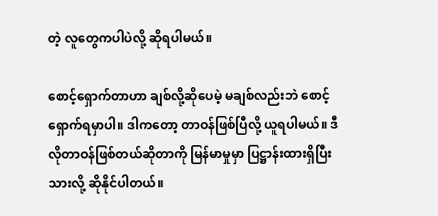တဲ့ လူတွေကပါပဲလို့ ဆိုရပါမယ်။

စောင့်ရှောက်တာဟာ ချစ်လို့ဆိုပေမဲ့ မချစ်လည်းဘဲ စောင့်ရှောက်ရမှာပါ။ ဒါကတော့ တာဝန်ဖြစ်ပြီလို့ ယူရပါမယ်။ ဒီလိုတာဝန်ဖြစ်တယ်ဆိုတာကို မြန်မာမှုမှာ ပြဋ္ဌာန်းထားရှိပြီးသားလို့ ဆိုနိုင်ပါတယ်။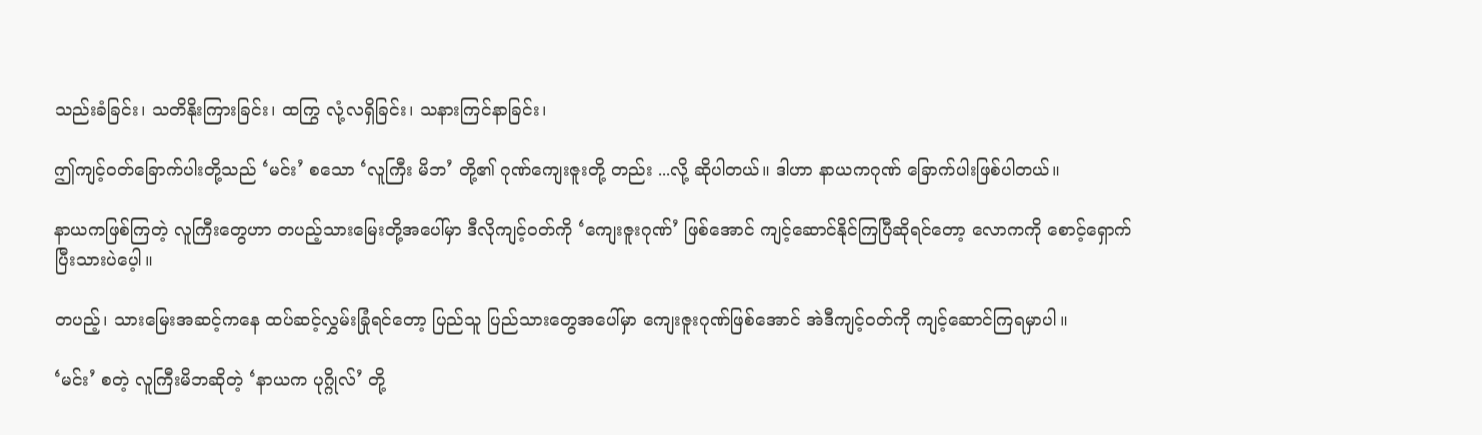သည်းခံခြင်း၊ သတိနိုးကြားခြင်း၊ ထကြွ လုံ့လရှိခြင်း၊ သနားကြင်နာခြင်း၊

ဤကျင့်ဝတ်ခြောက်ပါးတို့သည် ‘မင်း’ စသော ‘လူကြီး မိဘ’ တို့၏ ဂုဏ်ကျေးဇူးတို့ တည်း ...လို့ ဆိုပါတယ်။ ဒါဟာ နာယကဂုဏ် ခြောက်ပါးဖြစ်ပါတယ်။

နာယကဖြစ်ကြတဲ့ လူကြီးတွေဟာ တပည့်သားမြေးတို့အပေါ်မှာ ဒီလိုကျင့်ဝတ်ကို ‘ကျေးဇူးဂုဏ်’ ဖြစ်အောင် ကျင့်ဆောင်နိုင်ကြပြီဆိုရင်တော့ လောကကို စောင့်ရှောက်ပြီးသားပဲပေ့ါ။

တပည့်၊ သားမြေးအဆင့်ကနေ ထပ်ဆင့်လွှမ်းခြုံရင်တော့ ပြည်သူ ပြည်သားတွေအပေါ်မှာ ကျေးဇူးဂုဏ်ဖြစ်အောင် အဲဒီကျင့်ဝတ်ကို ကျင့်ဆောင်ကြရမှာပါ။

‘မင်း’ စတဲ့ လူကြီးမိဘဆိုတဲ့ ‘နာယက ပုဂ္ဂိုလ်’ တို့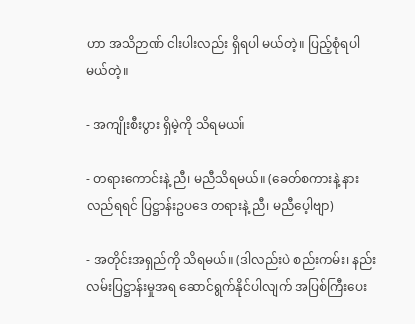ဟာ အသိဉာဏ် ငါးပါးလည်း ရှိရပါ မယ်တဲ့။ ပြည့်စုံရပါမယ်တဲ့။

- အကျိုးစီးပွား ရှိမဲ့ကို သိရမယ။်

- တရားကောင်းနဲ့ ညီ၊ မညီသိရမယ်။ (ခေတ်စကားနဲ့ နားလည်ရရင် ပြဋ္ဌာန်းဥပဒေ တရားနဲ့ ညီ၊ မညီပေ့ါဗျာ)

- အတိုင်းအရှည်ကို သိရမယ်။ (ဒါလည်းပဲ စည်းကမ်း၊ နည်းလမ်းပြဋ္ဌာန်းမှုအရ ဆောင်ရွက်နိုင်ပါလျက် အပြစ်ကြီးပေး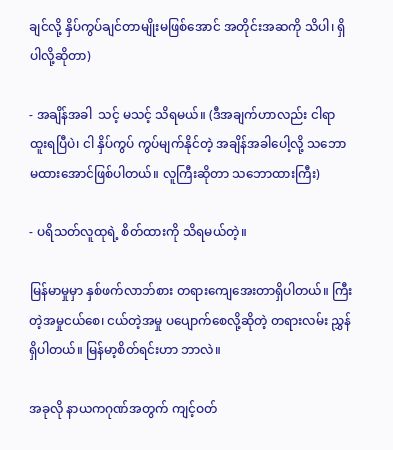ချင်လို့ နှိပ်ကွပ်ချင်တာမျိုးမဖြစ်အောင် အတိုင်းအဆကို သိပါ၊ ရှိပါလို့ဆိုတာ)

- အချိန်အခါ  သင့် မသင့် သိရမယ်။ (ဒီအချက်ဟာလည်း ငါရာထူးရပြီပဲ၊ ငါ နှိပ်ကွပ် ကွပ်မျက်နိုင်တဲ့ အချိန်အခါပေါ့လို့ သဘောမထားအောင်ဖြစ်ပါတယ်။ လူကြီးဆိုတာ သဘောထားကြီး)

- ပရိသတ်လူထုရဲ့ စိတ်ထားကို သိရမယ်တဲ့။

မြန်မာမှုမှာ နှစ်ဖက်လာဘ်စား တရားကျေအေးတာရှိပါတယ်။ ကြီးတဲ့အမှုငယ်စေ၊ ငယ်တဲ့အမှု ပပျောက်စေလို့ဆိုတဲ့ တရားလမ်း ညွှန်ရှိပါတယ်။ မြန်မာ့စိတ်ရင်းဟာ ဘာလဲ။

အခုလို နာယကဂုဏ်အတွက် ကျင့်ဝတ်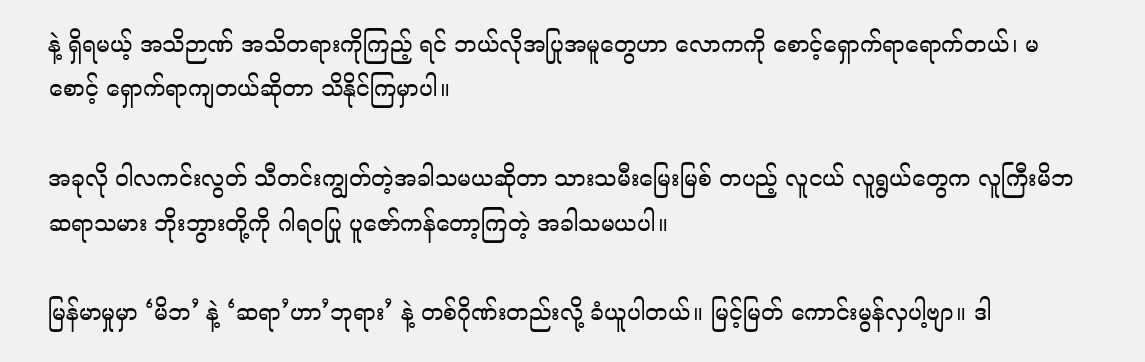နဲ့ ရှိရမယ့် အသိဉာဏ် အသိတရားကိုကြည့် ရင် ဘယ်လိုအပြုအမူတွေဟာ လောကကို စောင့်ရှောက်ရာရောက်တယ်၊ မစောင့် ရှောက်ရာကျတယ်ဆိုတာ သိနိုင်ကြမှာပါ။

အခုလို ဝါလကင်းလွတ် သီတင်းကျွတ်တဲ့အခါသမယဆိုတာ သားသမီးမြေးမြစ် တပည့် လူငယ် လူရွယ်တွေက လူကြီးမိဘ ဆရာသမား ဘိုးဘွားတို့ကို ဂါရဝပြု ပူဇော်ကန်တော့ကြတဲ့ အခါသမယပါ။

မြန်မာမှုမှာ ‘မိဘ’ နဲ့ ‘ဆရာ’ဟာ’ဘုရား’ နဲ့ တစ်ဂိုဏ်းတည်းလို့ ခံယူပါတယ်။ မြင့်မြတ် ကောင်းမွန်လှပါ့ဗျာ။ ဒါ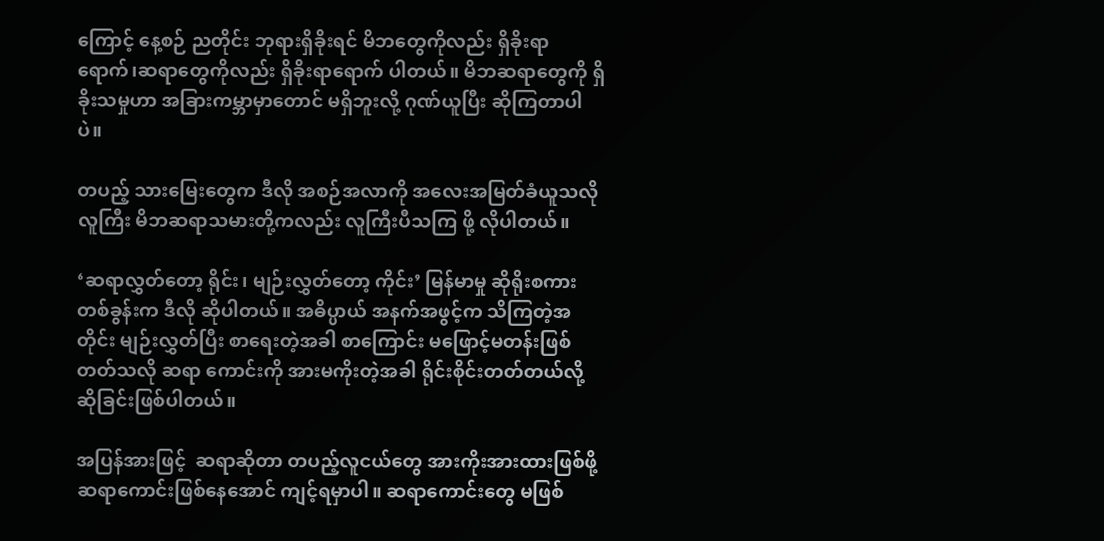ကြောင့် နေ့စဉ် ညတိုင်း ဘုရားရှိခိုးရင် မိဘတွေကိုလည်း ရှိခိုးရာ ရောက်၊ဆရာတွေကိုလည်း ရှိခိုးရာရောက် ပါတယ်။ မိဘဆရာတွေကို ရှိခိုးသမှုဟာ အခြားကမ္ဘာမှာတောင် မရှိဘူးလို့ ဂုဏ်ယူပြီး ဆိုကြတာပါပဲ။

တပည့် သားမြေးတွေက ဒီလို အစဉ်အလာကို အလေးအမြတ်ခံယူသလို လူကြီး မိဘဆရာသမားတို့ကလည်း လူကြီးပီသကြ ဖို့ လိုပါတယ်။

‘ဆရာလွှတ်တော့ ရိုင်း၊ မျဉ်းလွှတ်တော့ ကိုင်း’ မြန်မာမှု ဆိုရိုးစကားတစ်ခွန်းက ဒီလို ဆိုပါတယ်။ အဓိပ္ပာယ် အနက်အဖွင့်က သိကြတဲ့အတိုင်း မျဉ်းလွှတ်ပြီး စာရေးတဲ့အခါ စာကြောင်း မဖြောင့်မတန်းဖြစ်တတ်သလို ဆရာ ကောင်းကို အားမကိုးတဲ့အခါ ရိုင်းစိုင်းတတ်တယ်လို့ ဆိုခြင်းဖြစ်ပါတယ်။

အပြန်အားဖြင့်  ဆရာဆိုတာ တပည့်လူငယ်တွေ အားကိုးအားထားဖြစ်ဖို့ ဆရာကောင်းဖြစ်နေအောင် ကျင့်ရမှာပါ။ ဆရာကောင်းတွေ မဖြစ်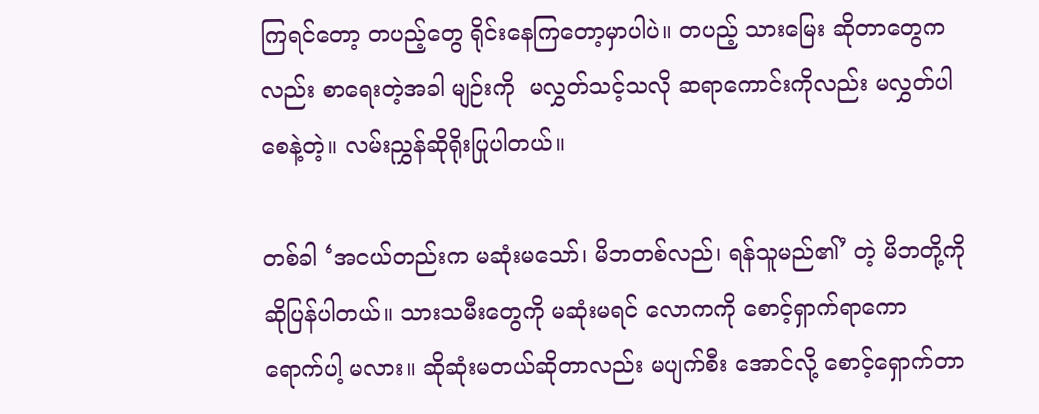ကြရင်တော့ တပည့်တွေ ရိုင်းနေကြတော့မှာပါပဲ။ တပည့် သားမြေး ဆိုတာတွေကလည်း စာရေးတဲ့အခါ မျဉ်းကို  မလွှတ်သင့်သလို ဆရာကောင်းကိုလည်း မလွှတ်ပါစေနဲ့တဲ့။ လမ်းညွှန်ဆိုရိုးပြုပါတယ်။

တစ်ခါ ‘အငယ်တည်းက မဆုံးမသော်၊ မိဘတစ်လည်၊ ရန်သူမည်၏’ တဲ့ မိဘတို့ကို ဆိုပြန်ပါတယ်။ သားသမီးတွေကို မဆုံးမရင် လောကကို စောင့်ရှာက်ရာကော ရောက်ပါ့ မလား။ ဆိုဆုံးမတယ်ဆိုတာလည်း မပျက်စီး အောင်လို့ စောင့်ရှောက်တာ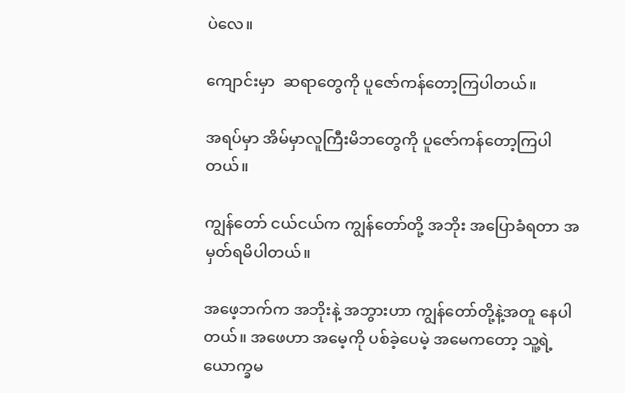ပဲလေ။

ကျောင်းမှာ  ဆရာတွေကို ပူဇော်ကန်တော့ကြပါတယ်။

အရပ်မှာ အိမ်မှာလူကြီးမိဘတွေကို ပူဇော်ကန်တော့ကြပါတယ်။

ကျွန်တော် ငယ်ငယ်က ကျွန်တော်တို့ အဘိုး အပြောခံရတာ အမှတ်ရမိပါတယ်။

အဖေ့ဘက်က အဘိုးနဲ့ အဘွားဟာ ကျွန်တော်တို့နဲ့အတူ နေပါတယ်။ အဖေဟာ အမေ့ကို ပစ်ခဲ့ပေမဲ့ အမေကတော့ သူ့ရဲ့ ယောက္ခမ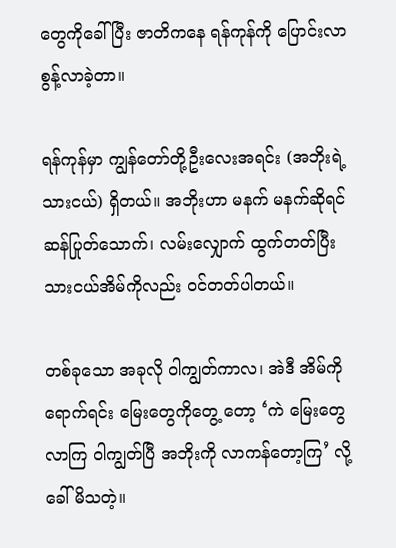တွေကိုခေါ်ပြီး ဇာတိကနေ ရန်ကုန်ကို ပြောင်းလာ စွန့်လာခဲ့တာ။

ရန်ကုန်မှာ ကျွန်တော်တို့ဦးလေးအရင်း (အဘိုးရဲ့ သားငယ်) ရှိတယ်။ အဘိုးဟာ မနက် မနက်ဆိုရင် ဆန်ပြုတ်သောက်၊ လမ်းလျှောက် ထွက်တတ်ပြီး သားငယ်အိမ်ကိုလည်း ဝင်တတ်ပါတယ်။

တစ်ခုသော အခုလို ဝါကျွတ်ကာလ၊ အဲဒီ အိမ်ကိုရောက်ရင်း မြေးတွေကိုတွေ့ တော့ ‘ကဲ မြေးတွေ လာကြ ဝါကျွတ်ပြီ အဘိုးကို လာကန်တော့ကြ’ လို့ ခေါ်မိသတဲ့။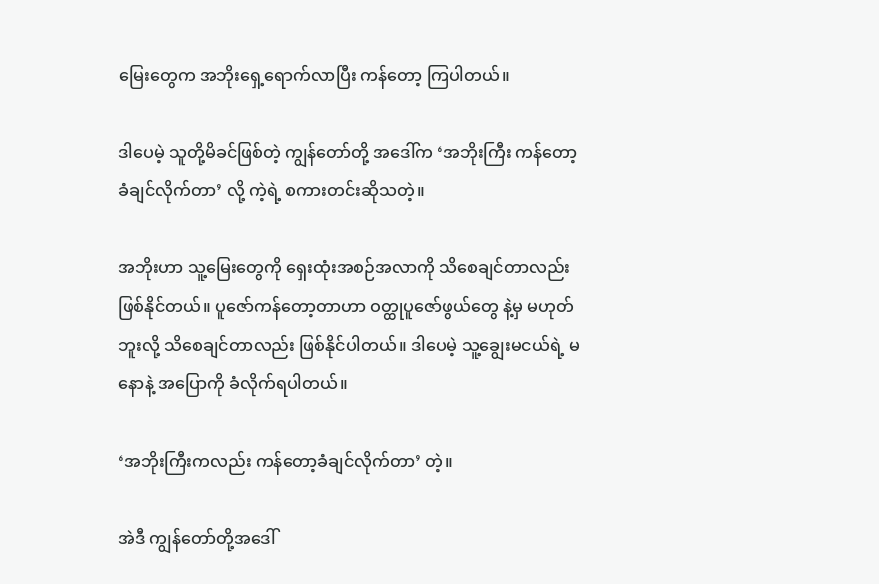မြေးတွေက အဘိုးရှေ့ရောက်လာပြီး ကန်တော့ ကြပါတယ်။

ဒါပေမဲ့ သူတို့မိခင်ဖြစ်တဲ့ ကျွန်တော်တို့ အဒေါ်က ‘အဘိုးကြီး ကန်တော့ခံချင်လိုက်တာ’ လို့ ကဲ့ရဲ့ စကားတင်းဆိုသတဲ့။

အဘိုးဟာ သူ့မြေးတွေကို ရှေးထုံးအစဉ်အလာကို သိစေချင်တာလည်း ဖြစ်နိုင်တယ်။ ပူဇော်ကန်တော့တာဟာ ဝတ္ထုပူဇော်ဖွယ်တွေ နဲ့မှ မဟုတ်ဘူးလို့ သိစေချင်တာလည်း ဖြစ်နိုင်ပါတယ်။ ဒါပေမဲ့ သူ့ချွေးမငယ်ရဲ့ မနောနဲ့ အပြောကို ခံလိုက်ရပါတယ်။

‘အဘိုးကြီးကလည်း ကန်တော့ခံချင်လိုက်တာ’ တဲ့။

အဲဒီ ကျွန်တော်တို့အဒေါ်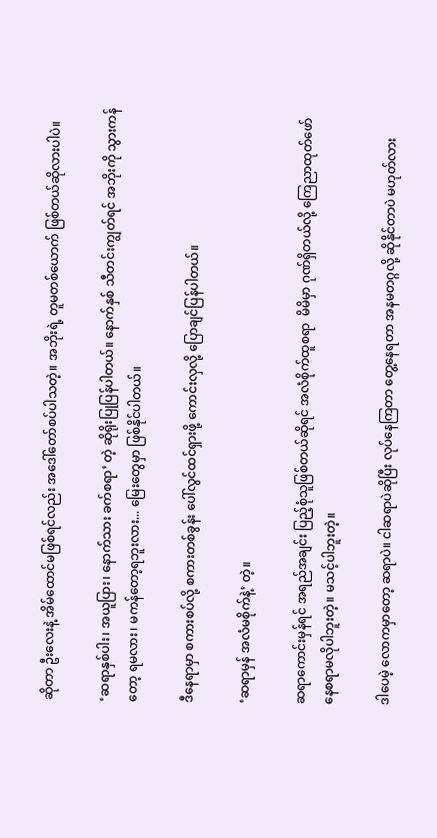ဆိုတာ ဦးလေးနဲ့ အိမ်ထောင်မဖြစ်ရင်လည်း အဒေါ်တော်စပ်ပါသတဲ့။ အဘိုးရဲ့ တူမတစ်ယောက် ဖြစ်တယ်ဆိုလားပါပဲ။

‘ဆရာနှစ်ပါး၊ အယူပြား၊ နောက်သား ခက်စရာ’ တဲ့ ဆိုရိုးပြုပြန်ပါတယ်။ နောက်နှစ် သီတင်းကျွတ်ရင် အဘိုးကို သွားကန်တော့ ရမလား၊ မကန်တော့ရဘူးလား... မြေးတွေမှာ ဖြစ်နိုင်ပါတယ်။

ဒီနေရာမှာ စကားစပ်လို့ စကားတစ်ခွန်း ပေါ်လွင်ထင်ရှားဖို့ ကောင်းလှလို့ ပြောချင်ပြန်ပါတယ်။

‘ဆရာမှန် အလံမစိုက်နဲ့’ တဲ့။

ဆရာကောင်းမှန်ရင် အရည်အချင်း ပြည့်စုံသူဖြစ်တယ်ဆိုရင် အလံစိုက်ထူစရာ  မိမိမှာ ဂုဏ်ရှိတယ်လို့ ကြေညာထုတ်ဖော် နေစရာမလိုပါဘူးတဲ့။ မသင့်ပါဘူးတဲ့။

ဒါပေမဲ့ လောကမှာတော့ ဆရာပဲ။ ငါဆရာပဲဆိုပြီး လုပ်နေကြတာ တွေ့နေရတာ အနမတဂ္ဂလို့ ဆိုနိုင်တာပဲ မဟုတ်လား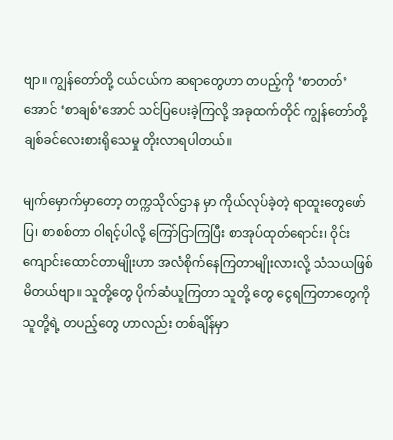ဗျာ။ ကျွန်တော်တို့ ငယ်ငယ်က ဆရာတွေဟာ တပည့်ကို ‘စာတတ်’ အောင် ‘စာချစ်’အောင် သင်ပြပေးခဲ့ကြလို့ အခုထက်တိုင် ကျွန်တော်တို့ ချစ်ခင်လေးစားရိုသေမှု တိုးလာရပါတယ်။

မျက်မှောက်မှာတော့ တက္ကသိုလ်ဌာန မှာ ကိုယ်လုပ်ခဲ့တဲ့ ရာထူးတွေဖော်ပြ၊ စာစစ်တာ ဝါရင့်ပါလို့ ကြော်ငြာကြပြီး စာအုပ်ထုတ်ရောင်း၊ ဝိုင်းကျောင်းထောင်တာမျိုးဟာ အလံစိုက်နေကြတာမျိုးလားလို့ သံသယဖြစ်မိတယ်ဗျာ။ သူတို့တွေ ပိုက်ဆံယူကြတာ သူတို့ တွေ ငွေရကြတာတွေကို သူတို့ရဲ့ တပည့်တွေ ဟာလည်း တစ်ချိန်မှာ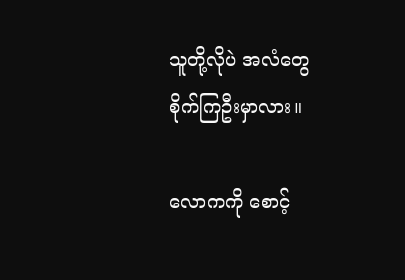သူတို့လိုပဲ အလံတွေ စိုက်ကြဦးမှာလား။

လောကကို စောင့်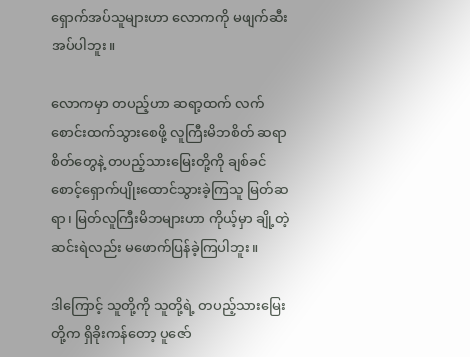ရှောက်အပ်သူများဟာ လောကကို မဖျက်ဆီးအပ်ပါဘူး။

လောကမှာ တပည့်ဟာ ဆရာ့ထက် လက်စောင်းထက်သွားစေဖို့ လူကြီးမိဘစိတ် ဆရာစိတ်တွေနဲ့ တပည့်သားမြေးတို့ကို ချစ်ခင်စောင့်ရှောက်ပျိုးထောင်သွားခဲ့ကြသူ မြတ်ဆရာ၊ မြတ်လူကြီးမိဘများဟာ ကိုယ့်မှာ ချို့တဲ့ဆင်းရဲလည်း မဖောက်ပြန်ခဲ့ကြပါဘူး။

ဒါကြောင့် သူတို့ကို သူတို့ရဲ့ တပည့်သားမြေးတို့က ရှိခိုးကန်တော့ ပူဇော်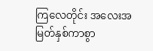ကြလေတိုင်း အလေးအမြတ်နှစ်ကာစွာ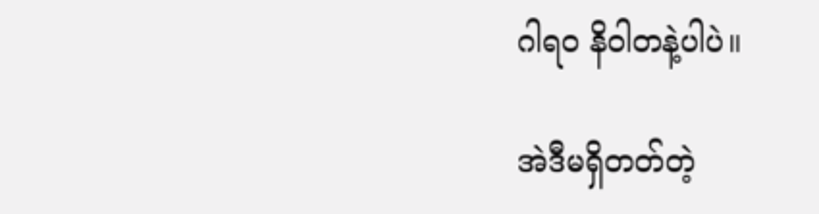ဂါရ၀ နိဝါတနဲ့ပါပဲ။

အဲဒီမရှိတတ်တဲ့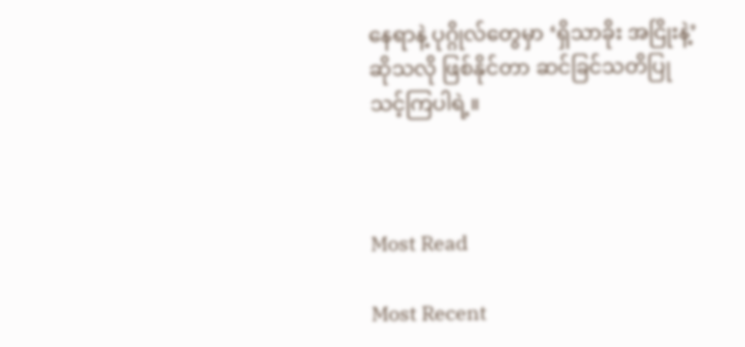နေရာနဲ့ ပုဂ္ဂိုလ်တွေမှာ ‘ရှိသာခိုး အငြိုးနဲ့’ ဆိုသလို ဖြစ်နိုင်တာ ဆင်ခြင်သတိပြုသင့်ကြပါရဲ့။



Most Read

Most Recent